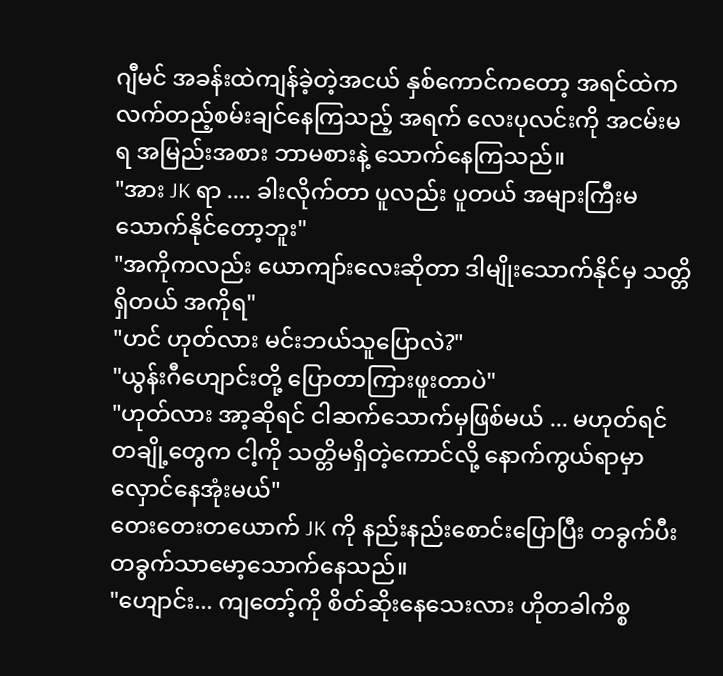ဂျီမင် အခန်းထဲကျန်ခဲ့တဲ့အငယ် နှစ်ကောင်ကတော့ အရင်ထဲက လက်တည့်စမ်းချင်နေကြသည့် အရက် လေးပုလင်းကို အငမ်းမရ အမြည်းအစား ဘာမစားနဲ့ သောက်နေကြသည်။
"အား JK ရာ .... ခါးလိုက်တာ ပူလည်း ပူတယ် အများကြီးမသောက်နိုင်တော့ဘူး"
"အကိုကလည်း ယောကျာ်းလေးဆိုတာ ဒါမျိုးသောက်နိုင်မှ သတ္တိရှိတယ် အကိုရ"
"ဟင် ဟုတ်လား မင်းဘယ်သူပြောလဲ?"
"ယွန်းဂီဟျောင်းတို့ ပြောတာကြားဖူးတာပဲ"
"ဟုတ်လား အာ့ဆိုရင် ငါဆက်သောက်မှဖြစ်မယ် ... မဟုတ်ရင် တချို့တွေက ငါ့ကို သတ္တိမရှိတဲ့ကောင်လို့ နောက်ကွယ်ရာမှာလှောင်နေအုံးမယ်"
တေးတေးတယောက် JK ကို နည်းနည်းစောင်းပြောပြီး တခွက်ပီး တခွက်သာမော့သောက်နေသည်။
"ဟျောင်း... ကျတော့်ကို စိတ်ဆိုးနေသေးလား ဟိုတခါကိစ္စ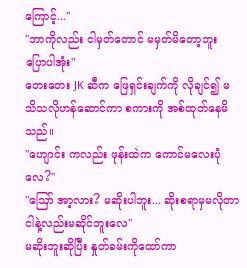ကြောင့်..."
"ဘာကိုလည်း ငါမှတ်တောင် မမှတ်မိတော့ဘူး ပြောပါအုံး"
တေးတေး JK ဆီက ဖြေရှင်းချက်ကို လိုချင်၍ မသိသလိုဟန်ဆောင်ကာ စကားကို အစ်ထုတ်နေမိသည်။
"ဟျောင်း ကလည်း ဖုန်းထဲက ကောင်မလေးပုံလေ?"
"ဪ အာ့လား? မဆိုးပါဘူး... ဆိုးစရာမှမလိုတာ ငါနဲ့လည်းမဆိုင်ဘူးလေ"
မဆိုးဘူးဆိုပြီး နှုတ်ခမ်းကိုထော်ကာ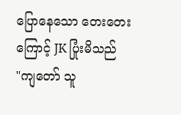ပြောနေသော တေးတေးကြောင့် JK ပြုံးမိသည်
"ကျတော် သူ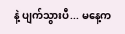နဲ့ ပျက်သွားပီ... မနေ့က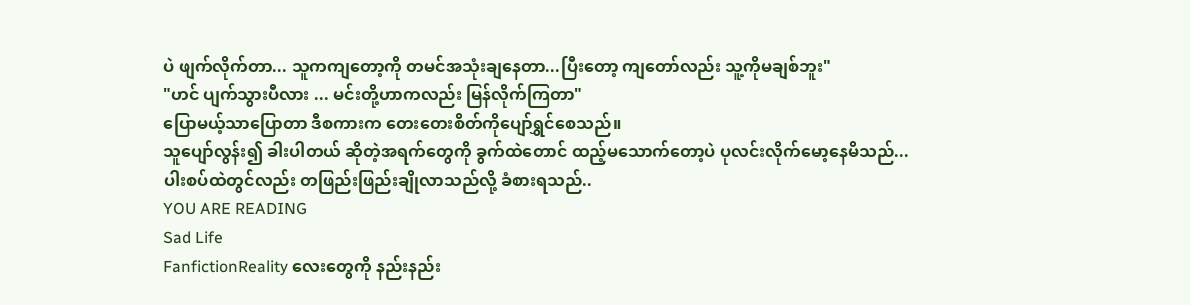ပဲ ဖျက်လိုက်တာ... သူကကျတော့ကို တမင်အသုံးချနေတာ...ပြီးတော့ ကျတော်လည်း သူ့ကိုမချစ်ဘူး"
"ဟင် ပျက်သွားပီလား ... မင်းတို့ဟာကလည်း မြန်လိုက်ကြတာ"
ပြောမယ့်သာပြောတာ ဒီစကားက တေးတေးစိတ်ကိုပျော်ရွှင်စေသည်။
သူပျော်လွန်း၍ ခါးပါတယ် ဆိုတဲ့အရက်တွေကို ခွက်ထဲတောင် ထည့်မသောက်တော့ပဲ ပုလင်းလိုက်မော့နေမိသည်...
ပါးစပ်ထဲတွင်လည်း တဖြည်းဖြည်းချိုလာသည်လို့ ခံစားရသည်..
YOU ARE READING
Sad Life
FanfictionReality လေးတွေကို နည်းနည်း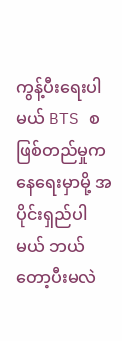ကွန့်ပီးရေးပါမယ် BTS စဖြစ်တည်မှုကနေရေးမှာမို့ အပိုင်းရှည်ပါမယ် ဘယ်တော့ပီးမလဲ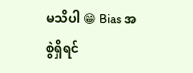မသိပါ 😁 Bias အစွဲရှိရင်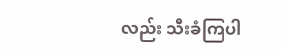လည်း သီးခံကြပါ